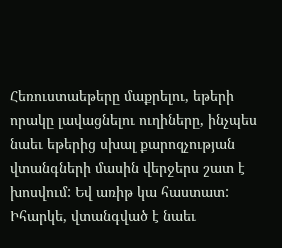Հեռուստաեթերը մաքրելու, եթերի որակը լավացնելու ուղիները, ինչպես նաեւ եթերից սխալ քարոզչության վտանգների մասին վերջերս շատ է խոսվում: Եվ առիթ կա հաստատ: Իհարկե, վտանգված է նաեւ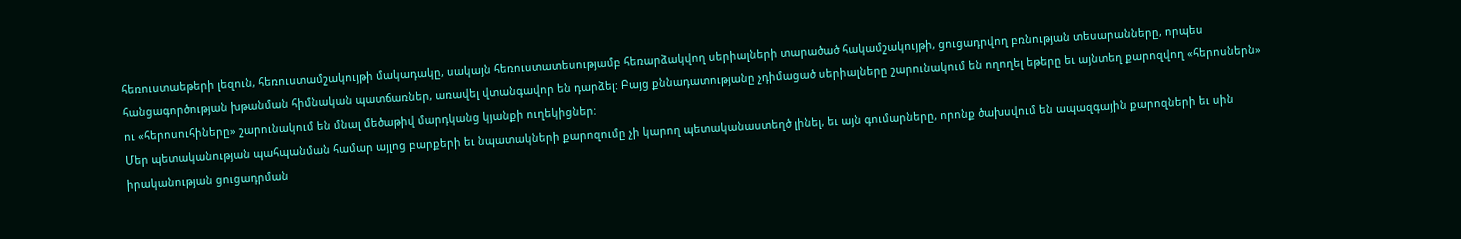հեռուստաեթերի լեզուն, հեռուստամշակույթի մակադակը, սակայն հեռուստատեսությամբ հեռարձակվող սերիալների տարածած հակամշակույթի, ցուցադրվող բռնության տեսարանները, որպես հանցագործության խթանման հիմնական պատճառներ, առավել վտանգավոր են դարձել: Բայց քննադատությանը չդիմացած սերիալները շարունակում են ողողել եթերը եւ այնտեղ քարոզվող «հերոսներն» ու «հերոսուհիները» շարունակում են մնալ մեծաթիվ մարդկանց կյանքի ուղեկիցներ:
Մեր պետականության պահպանման համար այլոց բարքերի եւ նպատակների քարոզումը չի կարող պետականաստեղծ լինել, եւ այն գումարները, որոնք ծախսվում են ապազգային քարոզների եւ սին իրականության ցուցադրման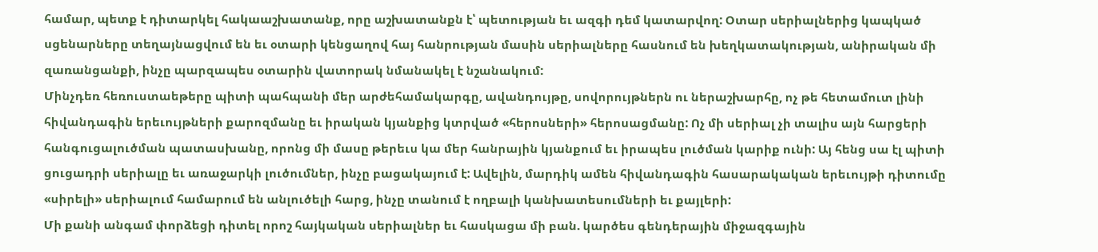համար, պետք է դիտարկել հակաաշխատանք, որը աշխատանքն է՝ պետության եւ ազգի դեմ կատարվող: Օտար սերիալներից կապկած սցենարները տեղայնացվում են եւ օտարի կենցաղով հայ հանրության մասին սերիալները հասնում են խեղկատակության, անիրական մի զառանցանքի, ինչը պարզապես օտարին վատորակ նմանակել է նշանակում:
Մինչդեռ հեռուստաեթերը պիտի պահպանի մեր արժեհամակարգը, ավանդույթը, սովորույթներն ու ներաշխարհը, ոչ թե հետամուտ լինի հիվանդագին երեւույթների քարոզմանը եւ իրական կյանքից կտրված «հերոսների» հերոսացմանը: Ոչ մի սերիալ չի տալիս այն հարցերի հանգուցալուծման պատասխանը, որոնց մի մասը թերեւս կա մեր հանրային կյանքում եւ իրապես լուծման կարիք ունի: Այ հենց սա էլ պիտի ցուցադրի սերիալը եւ առաջարկի լուծումներ, ինչը բացակայում է: Ավելին, մարդիկ ամեն հիվանդագին հասարակական երեւույթի դիտումը «սիրելի» սերիալում համարում են անլուծելի հարց, ինչը տանում է ողբալի կանխատեսումների եւ քայլերի:
Մի քանի անգամ փորձեցի դիտել որոշ հայկական սերիալներ եւ հասկացա մի բան. կարծես գենդերային միջազգային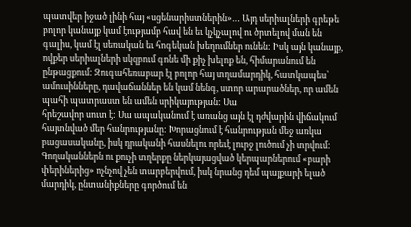պատվեր իջած լինի հայ «սցենարիստներին»… Այդ սերիալների գրեթե բոլոր կանայք կամ էությամբ հավ են եւ կչկչալով ու ծրտելով ման են գալիս, կամ էլ սեռական եւ հոգեկան խեղումներ ունեն: Իսկ այն կանայք, ովքեր սերիալների սկզբում գոնե մի քիչ խելոք են, հիմարանում են ընթացքում: Զուգահեռաբար էլ բոլոր հայ տղամարդիկ, հատկապես՝ ամուսինները, դավաճաններ են կամ նենգ, ստոր արարածներ, որ ամեն պահի պատրաստ են ամեն սրիկայության: Սա
հրեշավոր սուտ է: Սա ապականում է առանց այն էլ դժվարին վիճակում հայտնված մեր հանրությանը: Խորացնում է հանրության մեջ առկա բացասականը, իսկ դրականի հասնելու որեւէ լուրջ լուծում չի տրվում:
Գողականներն ու քուչի տղերքը ներկայացված կերպարներում «բարի փերիներից» ոչնչով չեն տարբերվում, իսկ նրանց դեմ պայքարի ելած մարդիկ, ընտանիքները գործում են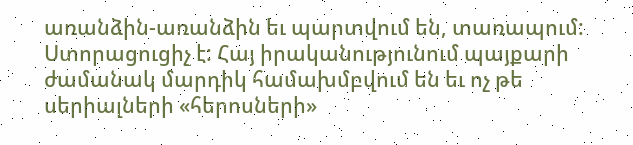առանձին-առանձին եւ պարտվում են, տառապում: Ստորացուցիչ է: Հայ իրականությունում պայքարի ժամանակ մարդիկ համախմբվում են եւ ոչ թե սերիալների «հերոսների»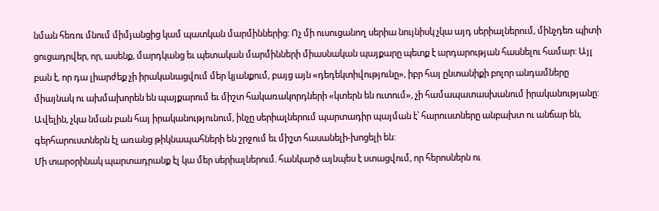նման հեռու մնում միմյանցից կամ պատկան մարմիններից: Ոչ մի ուսուցանող սերիա նույնիսկ չկա այդ սերիալներում, մինչդեռ պիտի ցուցադրվեր, որ, ասենք, մարդկանց եւ պետական մարմինների միասնական պայքարը պետք է արդարության հասնելու համար: Այլ բան է, որ դա լիարժեք չի իրականացվում մեր կյանքում, բայց այն «դեդեկտիվությունը», իբր հայ ընտանիքի բոլոր անդամները միայնակ ու ախմախորեն են պայքարում եւ միշտ հակառակորդների «կտերն են ուտում», չի համապատասխանում իրականությանը:
Ավելին, չկա նման բան հայ իրականությունում, ինչը սերիալներում պարտադիր պայման է՝ հարուստները անբախտ ու անճար են, գերհարուստներն էլ առանց թիկնապահների են շրջում եւ միշտ հասանելի-խոցելի են:
Մի տարօրինակ պարտադրանք էլ կա մեր սերիալներում. հանկարծ այնպես է ստացվում, որ հերոսներն ու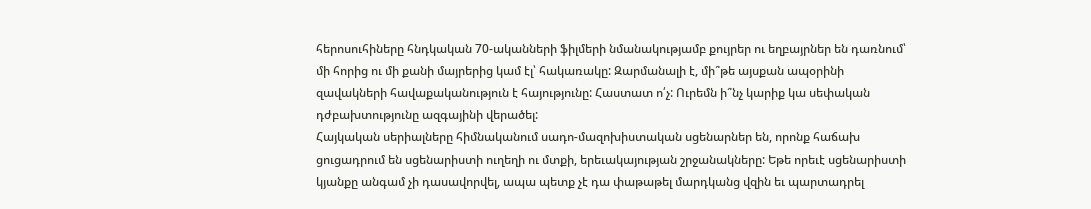հերոսուհիները հնդկական 70-ականների ֆիլմերի նմանակությամբ քույրեր ու եղբայրներ են դառնում՝ մի հորից ու մի քանի մայրերից կամ էլ՝ հակառակը: Զարմանալի է, մի՞թե այսքան ապօրինի զավակների հավաքականություն է հայությունը: Հաստատ ո՛չ: Ուրեմն ի՞նչ կարիք կա սեփական դժբախտությունը ազգայինի վերածել:
Հայկական սերիալները հիմնականում սադո-մազոխիստական սցենարներ են, որոնք հաճախ ցուցադրում են սցենարիստի ուղեղի ու մտքի, երեւակայության շրջանակները: Եթե որեւէ սցենարիստի կյանքը անգամ չի դասավորվել, ապա պետք չէ դա փաթաթել մարդկանց վզին եւ պարտադրել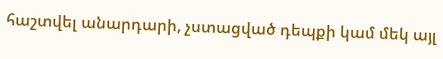հաշտվել անարդարի, չստացված դեպքի կամ մեկ այլ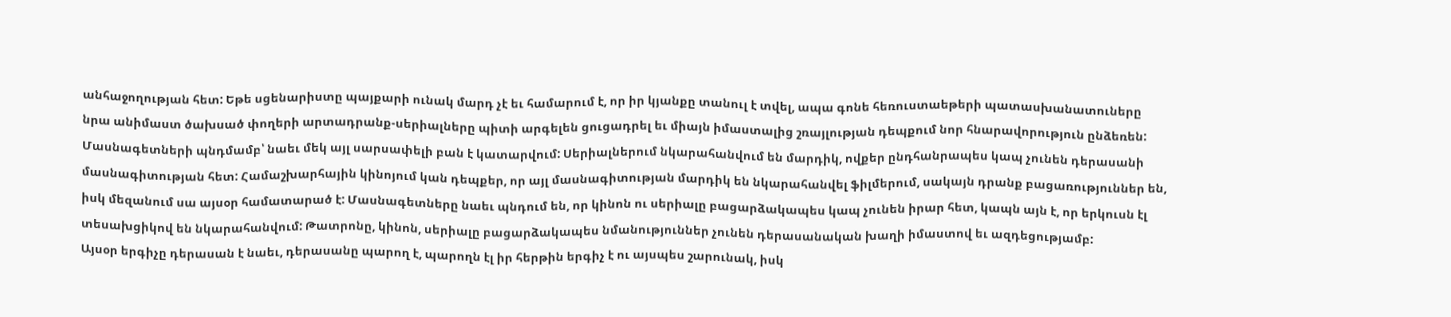անհաջողության հետ: Եթե սցենարիստը պայքարի ունակ մարդ չէ եւ համարում է, որ իր կյանքը տանուլ է տվել, ապա գոնե հեռուստաեթերի պատասխանատուները նրա անիմաստ ծախսած փողերի արտադրանք-սերիալները պիտի արգելեն ցուցադրել եւ միայն իմաստալից շռայլության դեպքում նոր հնարավորություն ընձեռեն:
Մասնագետների պնդմամբ՝ նաեւ մեկ այլ սարսափելի բան է կատարվում: Սերիալներում նկարահանվում են մարդիկ, ովքեր ընդհանրապես կապ չունեն դերասանի մասնագիտության հետ: Համաշխարհային կինոյում կան դեպքեր, որ այլ մասնագիտության մարդիկ են նկարահանվել ֆիլմերում, սակայն դրանք բացառություններ են, իսկ մեզանում սա այսօր համատարած է: Մասնագետները նաեւ պնդում են, որ կինոն ու սերիալը բացարձակապես կապ չունեն իրար հետ, կապն այն է, որ երկուսն էլ տեսախցիկով են նկարահանվում: Թատրոնը, կինոն, սերիալը բացարձակապես նմանություններ չունեն դերասանական խաղի իմաստով եւ ազդեցությամբ:
Այսօր երգիչը դերասան է նաեւ, դերասանը պարող է, պարողն էլ իր հերթին երգիչ է ու այսպես շարունակ, իսկ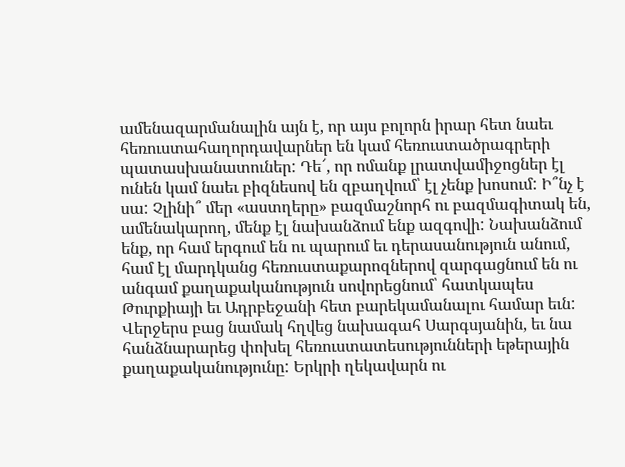ամենազարմանալին այն է, որ այս բոլորն իրար հետ նաեւ հեռուստահաղորդավարներ են կամ հեռուստածրագրերի պատասխանատուներ: Դե՜, որ ոմանք լրատվամիջոցներ էլ ունեն կամ նաեւ բիզնեսով են զբաղվում՝ էլ չենք խոսում: Ի՞նչ է սա: Չլինի՞ մեր «աստղերը» բազմաշնորհ ու բազմագիտակ են, ամենակարող, մենք էլ նախանձում ենք ազգովի: Նախանձում ենք, որ համ երգում են ու պարում եւ դերասանություն անում, համ էլ մարդկանց հեռուստաքարոզներով զարգացնում են ու անգամ քաղաքականություն սովորեցնում՝ հատկապես Թուրքիայի եւ Ադրբեջանի հետ բարեկամանալու համար եւն:
Վերջերս բաց նամակ հղվեց նախագահ Սարգսյանին, եւ նա հանձնարարեց փոխել հեռուստատեսությունների եթերային քաղաքականությունը: Երկրի ղեկավարն ու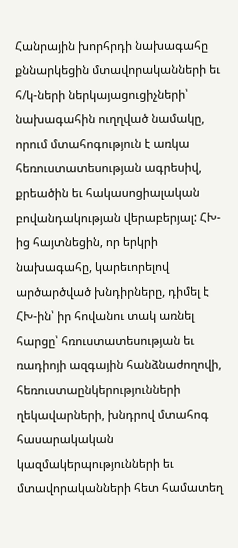Հանրային խորհրդի նախագահը քննարկեցին մտավորականների եւ հ/կ-ների ներկայացուցիչների՝ նախագահին ուղղված նամակը, որում մտահոգություն է առկա հեռուստատեսության ագրեսիվ, քրեածին եւ հակասոցիալական բովանդակության վերաբերյալ: ՀԽ-ից հայտնեցին, որ երկրի նախագահը, կարեւորելով արծարծված խնդիրները, դիմել է ՀԽ-ին՝ իր հովանու տակ առնել հարցը՝ հռուստատեսության եւ ռադիոյի ազգային հանձնաժողովի, հեռուստաընկերությունների ղեկավարների, խնդրով մտահոգ հասարակական կազմակերպությունների եւ մտավորականների հետ համատեղ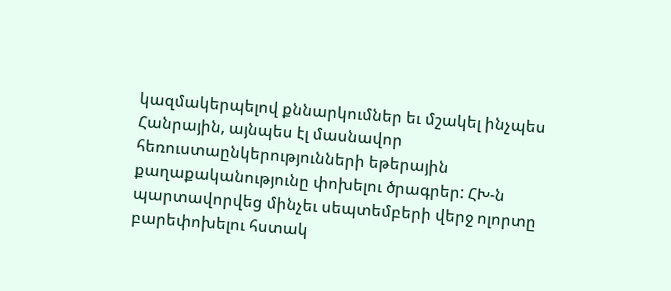կազմակերպելով քննարկումներ եւ մշակել ինչպես Հանրային, այնպես էլ մասնավոր հեռուստաընկերությունների եթերային քաղաքականությունը փոխելու ծրագրեր: ՀԽ-ն պարտավորվեց մինչեւ սեպտեմբերի վերջ ոլորտը բարեփոխելու հստակ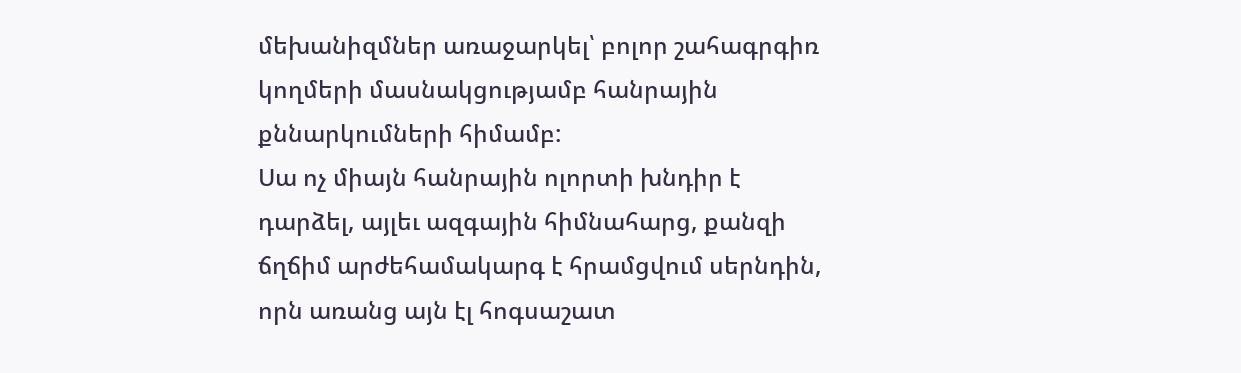մեխանիզմներ առաջարկել՝ բոլոր շահագրգիռ կողմերի մասնակցությամբ հանրային քննարկումների հիմամբ:
Սա ոչ միայն հանրային ոլորտի խնդիր է դարձել, այլեւ ազգային հիմնահարց, քանզի ճղճիմ արժեհամակարգ է հրամցվում սերնդին, որն առանց այն էլ հոգսաշատ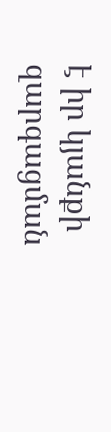է իր կյանքի զարգացման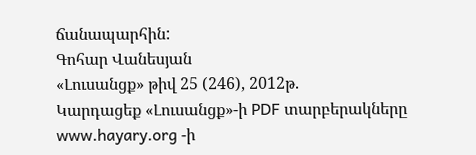ճանապարհին:
Գոհար Վանեսյան
«Լուսանցք» թիվ 25 (246), 2012թ.
Կարդացեք «Լուսանցք»-ի PDF տարբերակները www.hayary.org -ի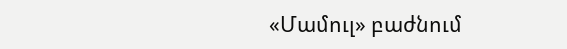«Մամուլ» բաժնում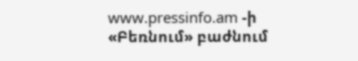www.pressinfo.am -ի «Բեռնում» բաժնում